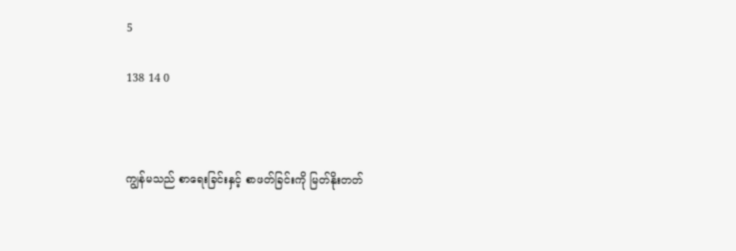5

138 14 0



ကျွန်မသည် စာရေးခြင်းနှင့် စာဖတ်ခြင်းကို မြတ်နိုးတတ်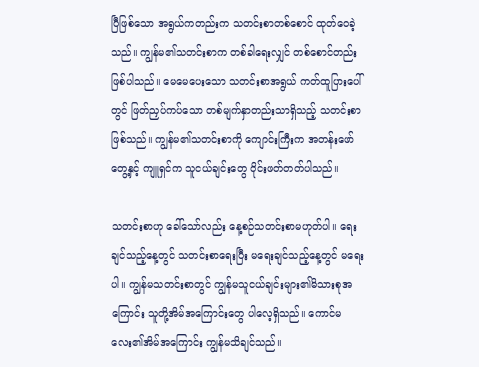ပြီဖြစ်သော အရွယ်ကတည်းက သတင်းစာတစ်စောင် ထုတ်ဝေခဲ့သည်။ ကျွန်မ၏သတင်းစာက တစ်ခါရေးလျှင် တစ်စောင်တည်း ဖြစ်ပါသည်။ မေမေပေးသော သတင်းစာအရွယ် ကတ်ထူပြားပေါ်တွင် ဖြတ်ညှပ်ကပ်သော တစ်မျက်နှာတည်းသာရှိသည့် သတင်းစာဖြစ်သည်။ ကျွန်မ၏သတင်းစာကို ကျောင်းကြီးက အတန်းဖော်တွေ့နှင့် ကျူရှင်က သူငယ်ချင်းတွေ ဝိုင်းဖတ်တတ်ပါသည်။

သတင်းစာဟု ခေါ်သော်လည်း နေ့စဉ်သတင်းစာမဟုတ်ပါ။ ရေးချင်သည့်နေ့တွင် သတင်းစာရေးပြီး မရေးချင်သည့်နေ့တွင် မရေးပါ။ ကျွန်မသတင်းစာတွင် ကျွန်မသူငယ်ချင်းများ၏မိသားစုအကြောင်း သူတို့အိမ်အကြောင်းတွေ ပါလေ့ရှိသည်။ ကောင်မလေး၏အိမ်အကြောင်း ကျွန်မသိချင်သည်။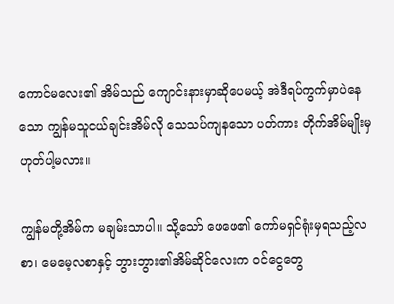ကောင်မလေး၏ အိမ်သည် ကျောင်းနားမှာဆိုပေမယ့် အဲဒီရပ်ကွက်မှာပဲနေသော ကျွန်မသူငယ်ချင်းအိမ်လို သေသပ်ကျနသော ပတ်ကား တိုက်အိမ်မျိုးမှ ဟုတ်ပါ့မလား။

ကျွန်မတို့အိမ်က မချမ်းသာပါ။ သို့သော် ဖေဖေ၏ ကော်မရှင်ရုံးမှရသည့်လစာ၊ မေမေ့လစာနှင့် ဘွားဘွား၏အိမ်ဆိုင်လေးက ဝင်ငွေတွေ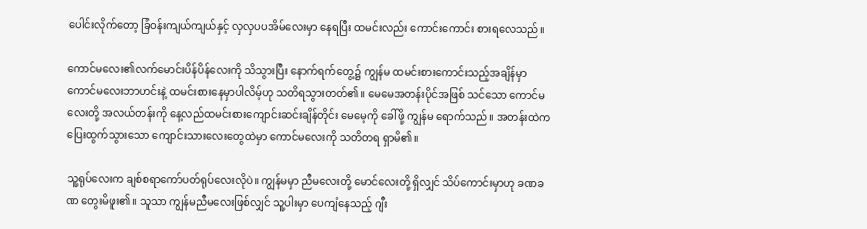ပေါင်းလိုက်တော့ ခြံဝန်းကျယ်ကျယ်နှင့် လှလှပပအိမ်လေးမှာ နေရပြီး ထမင်းလည်း ကောင်းကောင်း စားရလေသည်။

ကောင်မလေး၏လက်မောင်းပိန်ပိန်လေးကို သိသွားပြီး နောက်ရက်တွေ့၌ ကျွန်မ ထမင်းစားကောင်းသည့်အချိန်မှာ ကောင်မလေးဘာဟင်းနဲ့ ထမင်းစားနေမှာပါလိမ့်ဟု သတိရသွားတတ်၏။ မေမေအတန်းပိုင်အဖြစ် သင်သော ကောင်မလေးတို့ အလယ်တန်းကို နေ့လည်ထမင်းစားကျောင်းဆင်းချိန်တိုင်း မေမေ့ကို ခေါ်ဖို့ ကျွန်မ ရောက်သည်။ အတန်းထဲက ပြေးထွက်သွားသော ကျောင်းသားလေးတွေထဲမှာ ကောင်မလေးကို သတိတရ ရှာမိ၏။

သူ့ရုပ်လေးက ချစ်စရာကော်ပတ်ရုပ်လေးလိုပဲ။ ကျွန်မမှာ ညီမလေးတို့ မောင်လေးတို့ ရှိလျှင် သိပ်ကောင်းမှာဟု ခဏခဏ တွေးမိဖူး၏။ သူသာ ကျွန်မညီမလေးဖြစ်လျှင် သူ့ပါးမှာ ပေကျံနေသည့် ဂျီး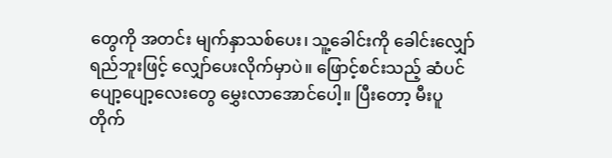တွေကို အတင်း မျက်နှာသစ်ပေး၊ သူ့ခေါင်းကို ခေါင်းလျှော်ရည်ဘူးဖြင့် လျှော်ပေးလိုက်မှာပဲ။ ဖြောင့်စင်းသည့် ဆံပင်ပျော့ပျော့လေးတွေ မွှေးလာအောင်ပေါ့။ ပြီးတော့ မီးပူတိုက်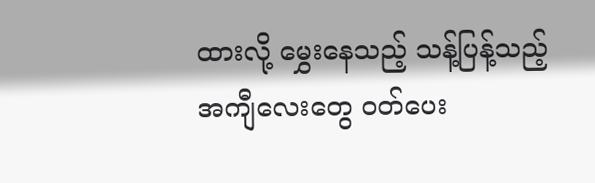ထားလို့ မွှေးနေသည့် သန့်ပြန့်သည့် အကျီလေးတွေ ဝတ်ပေး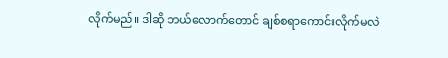လိုက်မည်။ ဒါဆို ဘယ်လောက်တောင် ချစ်စရာကောင်းလိုက်မလဲ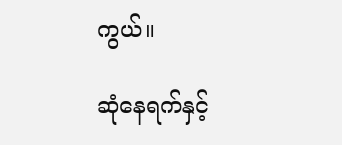ကွယ်။

ဆုံနေရက်နှင့်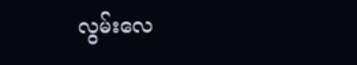လွမ်းလေ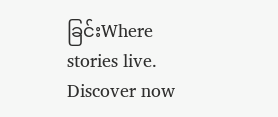ခြင်းWhere stories live. Discover now